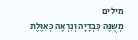מילים
מְשֻנֶּה כִּבְדָיָה וְנִרְאֶה כְּאִוֶּלֶת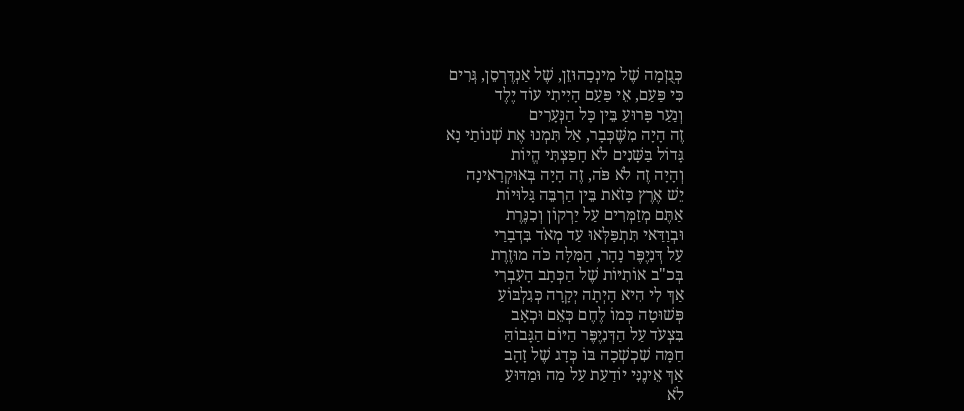כְּגֻזְמָה שֶׁל מִינְכָהוּזֵן, שֶׁל אַנְדֶּרְסֵן, גְּרִים
כִּי פַּעַם, אֵי פַּעַם הָיִיתִי עוֹד יֶלֶד
וְנַעַר פָּרוּעַ בֵּין כָּל הַנְּעָרִים
זֶה הָיָה מִשֶּׁכְּבָר, אַל תִּמְנוּ אֶת שְׁנוֹתַי נָא
גָּדוֹל בַּשָּׁנִים לֹא חָפַצְתִּי הֱיוֹת
וְהָיָה זֶה לֹא פֹּה, זֶה הָיָה בְּאוּקְרָאינָה
יֵשׁ אֶרֶץ כָּזֹאת בֵּין הַרְבֵּה גָּלוּיוֹת
אַתֶּם מְזַמְּרִים עַל יַרְקוֹן וְכִנֶּרֶת
וּבְוַדַּאי תִּתְפַּלְּאוּ עַד מְאֹד בִּדְבָרַי
עַל דְּנִיֶפֶּר נָהָר, הַמִּלָּה כֹּה מוּזֶרֶת
בְּכ"ב אוֹתִיּוֹת שֶׁל הַכְּתָב הָעִבְרִי
אַךְ לִי הִיא הָיְתָה יְקָרָה כְּגִלְבּוֹעַ
פְּשׁוּטָה כְּמוֹ לֶחֶם כְּאֵם וּכְאָב
בִּצְעֹד עַל הַדְּנִיֶפֶּר הַיּוֹם הַגָּבוֹהַּ
חַמָּה שִׁכְשְׁכָה בּוֹ כְּדָג שֶׁל זָהָב
אַךְ אֵינֶנִּי יוֹדַעַת עַל מַה וּמַדּוּעַ
לֹא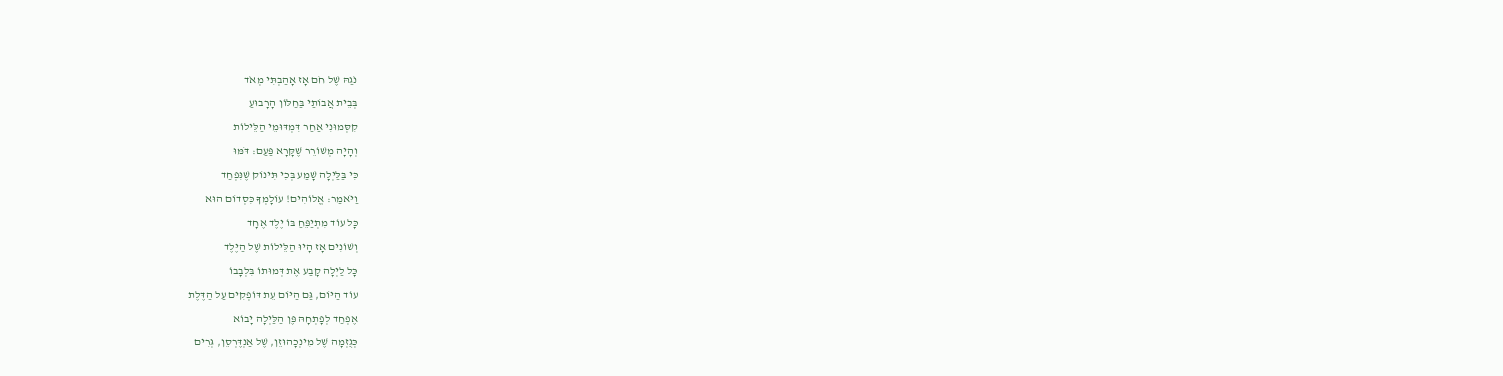נֹגַהּ שֶׁל חֹם אָז אָהַבְתִּי מְאֹד
בְּבֵית אֲבוֹתַי בַּחַלּוֹן הָרָבוּעַ
קִסְּמוּנִי אַחַר דִּמְדּוּמֵי הַלֵּילוֹת
וְהָיָה מְשׁוֹרֵר שֶׁקָּרָא פַּעַם: דֹּמּוּ
כִּי בַּלַּיְלָה שָׁמַע בְּכִי תִּינוֹק שֶׁנִּפְחַד
וַיֹּאמַר: אֱלוֹהִים! עוֹלָמְךָ כִּסְדוֹם הוּא
כָּל עוֹד מִתְיַפֵּחַ בּוֹ יֶלֶד אֶחָד
וְשׁוֹנִים אָז הָיוּ הַלֵּילוֹת שֶׁל הַיֶּלֶד
כָּל לַיְלָה קָבַע אֶת דְּמוּתוֹ בִּלְבָבוֹ
עוֹד הַיּוֹם, גַּם הַיּוֹם עֵת דּוֹפְקִים עַל הַדֶּלֶת
אֶפְחַד לְפָתְחָהּ פֶּן הַלַּיְלָה יָבוֹא
כְּגֻזְמָה שֶׁל מִינְכָהוּזֵן, שֶׁל אַנְדֶּרְסֵן, גְּרִים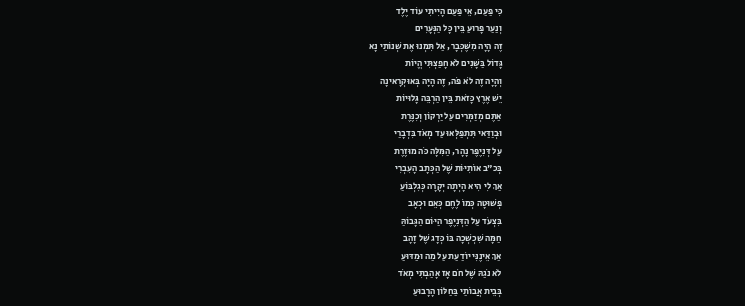כִּי פַּעַם, אֵי פַּעַם הָיִיתִי עוֹד יֶלֶד
וְנַעַר פָּרוּעַ בֵּין כָּל הַנְּעָרִים
זֶה הָיָה מִשֶּׁכְּבָר, אַל תִּמְנוּ אֶת שְׁנוֹתַי נָא
גָּדוֹל בַּשָּׁנִים לֹא חָפַצְתִּי הֱיוֹת
וְהָיָה זֶה לֹא פֹּה, זֶה הָיָה בְּאוּקְרָאינָה
יֵשׁ אֶרֶץ כָּזֹאת בֵּין הַרְבֵּה גָּלוּיוֹת
אַתֶּם מְזַמְּרִים עַל יַרְקוֹן וְכִנֶּרֶת
וּבְוַדַּאי תִּתְפַּלְּאוּ עַד מְאֹד בִּדְבָרַי
עַל דְּנִיֶפֶּר נָהָר, הַמִּלָּה כֹּה מוּזֶרֶת
בְּכ"ב אוֹתִיּוֹת שֶׁל הַכְּתָב הָעִבְרִי
אַךְ לִי הִיא הָיְתָה יְקָרָה כְּגִלְבּוֹעַ
פְּשׁוּטָה כְּמוֹ לֶחֶם כְּאֵם וּכְאָב
בִּצְעֹד עַל הַדְּנִיֶפֶּר הַיּוֹם הַגָּבוֹהַּ
חַמָּה שִׁכְשְׁכָה בּוֹ כְּדָג שֶׁל זָהָב
אַךְ אֵינֶנִּי יוֹדַעַת עַל מַה וּמַדּוּעַ
לֹא נֹגַהּ שֶׁל חֹם אָז אָהַבְתִּי מְאֹד
בְּבֵית אֲבוֹתַי בַּחַלּוֹן הָרָבוּעַ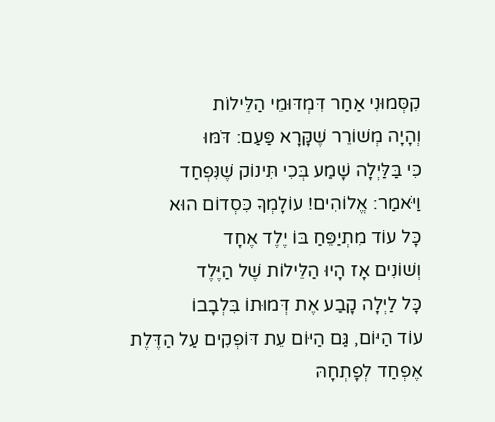קִסְּמוּנִי אַחַר דִּמְדּוּמֵי הַלֵּילוֹת
וְהָיָה מְשׁוֹרֵר שֶׁקָּרָא פַּעַם: דֹּמּוּ
כִּי בַּלַּיְלָה שָׁמַע בְּכִי תִּינוֹק שֶׁנִּפְחַד
וַיֹּאמַר: אֱלוֹהִים! עוֹלָמְךָ כִּסְדוֹם הוּא
כָּל עוֹד מִתְיַפֵּחַ בּוֹ יֶלֶד אֶחָד
וְשׁוֹנִים אָז הָיוּ הַלֵּילוֹת שֶׁל הַיֶּלֶד
כָּל לַיְלָה קָבַע אֶת דְּמוּתוֹ בִּלְבָבוֹ
עוֹד הַיּוֹם, גַּם הַיּוֹם עֵת דּוֹפְקִים עַל הַדֶּלֶת
אֶפְחַד לְפָתְחָהּ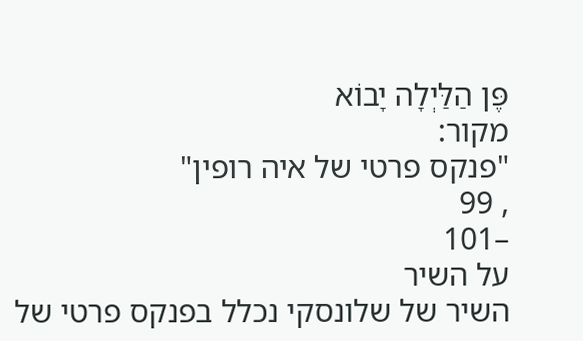פֶּן הַלַּיְלָה יָבוֹא
מקור:
"פנקס פרטי של איה רופין"
, 99
–101
על השיר
השיר של שלונסקי נכלל בפנקס פרטי של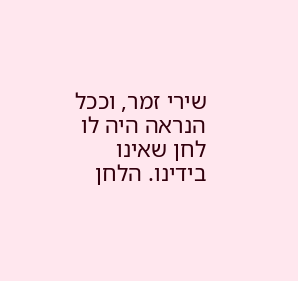שירי זמר, וככל הנראה היה לו לחן שאינו בידינו. הלחן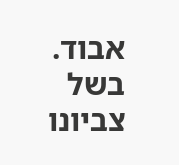אבוד.
בשל צביונו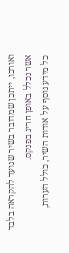ואורכו, ייתכן שמדובר בשיר שנועד להקראה בלבד אשר נכלל באופן חריג בפנקס.
כל מידע נוסף על אודות השיר, כולל הערות,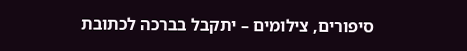סיפורים, צילומים – יתקבל בברכה לכתובת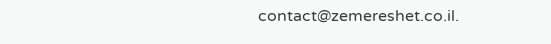contact@zemereshet.co.il.